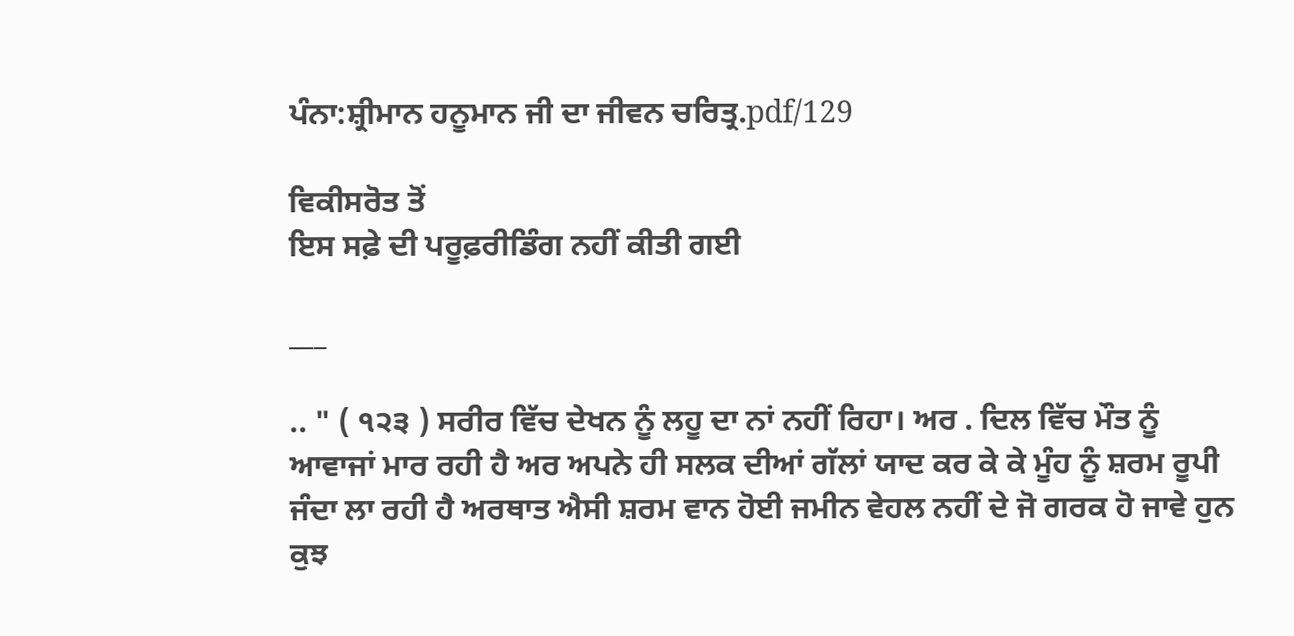ਪੰਨਾ:ਸ਼੍ਰੀਮਾਨ ਹਨੂਮਾਨ ਜੀ ਦਾ ਜੀਵਨ ਚਰਿਤ੍ਰ.pdf/129

ਵਿਕੀਸਰੋਤ ਤੋਂ
ਇਸ ਸਫ਼ੇ ਦੀ ਪਰੂਫ਼ਰੀਡਿੰਗ ਨਹੀਂ ਕੀਤੀ ਗਈ

___

.. " ( ੧੨੩ ) ਸਰੀਰ ਵਿੱਚ ਦੇਖਨ ਨੂੰ ਲਹੂ ਦਾ ਨਾਂ ਨਹੀਂ ਰਿਹਾ। ਅਰ . ਦਿਲ ਵਿੱਚ ਮੌਤ ਨੂੰ ਆਵਾਜਾਂ ਮਾਰ ਰਹੀ ਹੈ ਅਰ ਅਪਨੇ ਹੀ ਸਲਕ ਦੀਆਂ ਗੱਲਾਂ ਯਾਦ ਕਰ ਕੇ ਕੇ ਮੂੰਹ ਨੂੰ ਸ਼ਰਮ ਰੂਪੀ ਜੰਦਾ ਲਾ ਰਹੀ ਹੈ ਅਰਥਾਤ ਐਸੀ ਸ਼ਰਮ ਵਾਨ ਹੋਈ ਜਮੀਨ ਵੇਹਲ ਨਹੀਂ ਦੇ ਜੋ ਗਰਕ ਹੋ ਜਾਵੇ ਹੁਨ ਕੁਝ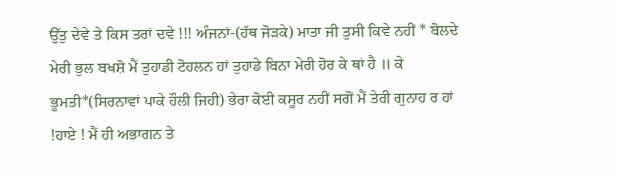ਉੱਤੁ ਦੇਵੇ ਤੇ ਕਿਸ ਤਰਾਂ ਦਵੇ !!! ਅੰਜਨਾਂ-(ਹੱਥ ਜੋੜਕੇ) ਮਾਤਾ ਜੀ ਤੁਸੀ ਕਿਵੇ ਨਹੀਂ * ਬੋਲਦੇ ਮੇਰੀ ਭੁਲ ਬਖਸ਼ੋ ਮੈਂ ਤੁਹਾਡੀ ਟੋਹਲਨ ਹਾਂ ਤੁਹਾਡੇ ਬਿਨਾ ਮੇਰੀ ਹੋਰ ਕੇ ਥਾਂ ਹੈ ॥ ਕੇ ਭੂਮਤੀ*(ਸਿਰਨਾਵਾਂ ਪਾਕੇ ਹੌਲੀ ਜਿਹੀ) ਭੇਰਾ ਕੋਈ ਕਸੂਰ ਨਹੀਂ ਸਗੋਂ ਮੈਂ ਤੇਰੀ ਗੁਨਾਹ ਰ ਹਾਂ !ਹਾਏ ! ਮੈਂ ਹੀ ਅਭਾਗਨ ਤੇ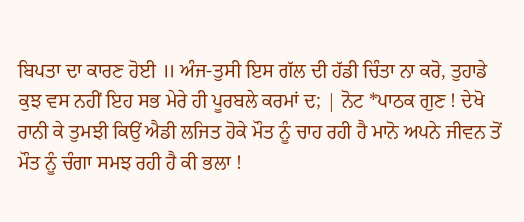ਬਿਪਤਾ ਦਾ ਕਾਰਣ ਹੋਈ ॥ ਅੰਜ-ਤੁਸੀ ਇਸ ਗੱਲ ਦੀ ਹੱਡੀ ਚਿੰਤਾ ਨਾ ਕਰੋ, ਤੁਹਾਡੇ ਕੁਝ ਵਸ ਨਹੀਂ ਇਹ ਸਭ ਮੇਰੇ ਹੀ ਪੂਰਬਲੇ ਕਰਮਾਂ ਦ; | ਨੋਟ *ਪਾਠਕ ਗੁਣ ! ਦੇਖੋ ਰਾਨੀ ਕੇ ਤੁਮਝੀ ਕਿਉਂ ਐਡੀ ਲਜਿਤ ਹੋਕੇ ਮੌਤ ਨੂੰ ਚਾਹ ਰਹੀ ਹੈ ਮਾਨੋ ਅਪਨੇ ਜੀਵਨ ਤੋਂ ਮੌਤ ਨੂੰ ਚੰਗਾ ਸਮਝ ਰਹੀ ਹੈ ਕੀ ਭਲਾ !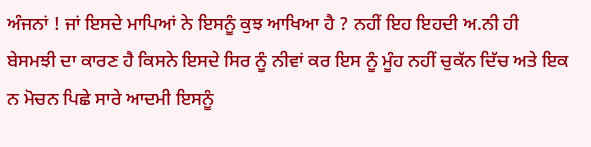ਅੰਜਨਾਂ ! ਜਾਂ ਇਸਦੇ ਮਾਪਿਆਂ ਨੇ ਇਸਨੂੰ ਕੁਝ ਆਖਿਆ ਹੈ ? ਨਹੀਂ ਇਹ ਇਹਦੀ ਅ.ਨੀ ਹੀ ਬੇਸਮਝੀ ਦਾ ਕਾਰਣ ਹੈ ਕਿਸਨੇ ਇਸਦੇ ਸਿਰ ਨੂੰ ਨੀਵਾਂ ਕਰ ਇਸ ਨੂੰ ਮੂੰਹ ਨਹੀਂ ਚੁਕੱਨ ਦਿੱਚ ਅਤੇ ਇਕ ਨ ਮੋਚਨ ਪਿਛੇ ਸਾਰੇ ਆਦਮੀ ਇਸਨੂੰ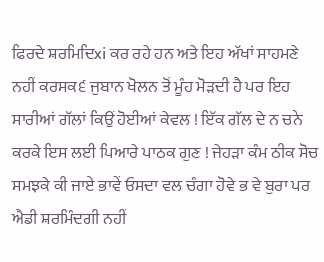ਫਿਰਦੇ ਸ਼ਰਮਿਦਿxi ਕਰ ਰਹੇ ਹਨ ਅਤੇ ਇਹ ਅੱਖਾਂ ਸਾਹਮਣੇ ਨਹੀਂ ਕਰਸਕ੬ ਜੁਬਾਨ ਖੋਲਨ ਤੋਂ ਮੂੰਹ ਮੋੜਦੀ ਹੈ ਪਰ ਇਹ ਸਾਰੀਆਂ ਗੱਲਾਂ ਕਿਉਂ ਹੋਈਆਂ ਕੇਵਲ ! ਇੱਕ ਗੱਲ ਦੇ ਨ ਚਨੇ ਕਰਕੇ ਇਸ ਲਈ ਪਿਆਰੇ ਪਾਠਕ ਗੁਣ ! ਜੇਹੜਾ ਕੰਮ ਠੀਕ ਸੋਚ ਸਮਝਕੇ ਕੀ ਜਾਏ ਭਾਵੇਂ ਓਸਦਾ ਵਲ ਚੰਗਾ ਹੋਵੇ ਭ ਵੇ ਬੁਰਾ ਪਰ ਐਡੀ ਸ਼ਰਮਿੰਦਗੀ ਨਹੀਂ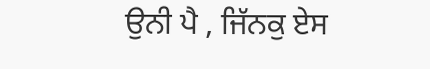ਉਨੀ ਪੈ , ਜਿੱਨਕੁ ਏਸ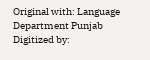Original with: Language Department Punjab Digitized by: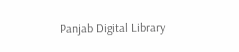Panjab Digital Library